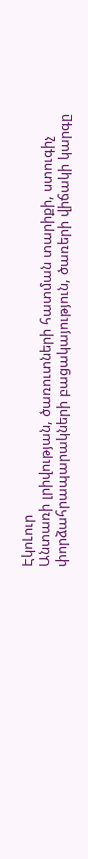ԷկոԼուր
Անտառի լրիվության, ծառուտների հատման տարիքի, ստուգիչ փորձահրապարակների բացակայություն, ծառերի վիճակի կարգը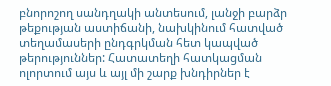բնորոշող սանդղակի անտեսում, լանջի բարձր թեքության աստիճանի, նախկինում հատված տեղամասերի ընդգրկման հետ կապված թերություններ: Հատատեղի հատկացման ոլորտում այս և այլ մի շարք խնդիրներ է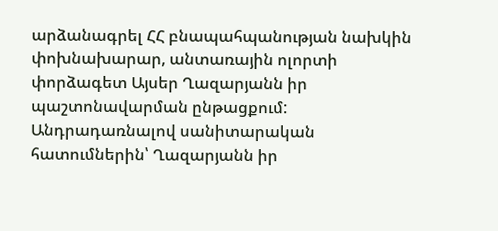արձանագրել ՀՀ բնապահպանության նախկին փոխնախարար, անտառային ոլորտի փորձագետ Այսեր Ղազարյանն իր պաշտոնավարման ընթացքում: Անդրադառնալով սանիտարական հատումներին՝ Ղազարյանն իր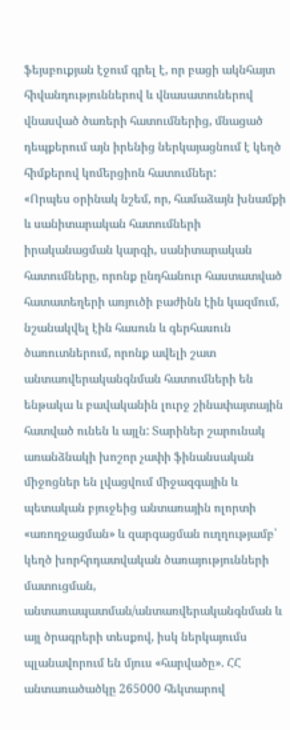ֆեյսբուքյան էջում գրել է, որ բացի ակնհայտ հիվանդություններով և վնասատուներով վնասված ծառերի հատումներից, մնացած դեպքերում այն իրենից ներկայացնում է կեղծ հիմքերով կոմերցիոն հատումներ:
«Որպես օրինակ նշեմ, որ, համաձայն խնամքի և սանիտարական հատումների իրականացման կարգի, սանիտարական հատումները, որոնք ընդհանուր հաստատված հատատեղերի առյուծի բաժինն էին կազմում, նշանակվել էին հասուն և գերհասուն ծառուտներում, որոնք ավելի շատ անտառվերականգնման հատումների են ենթակա և բավականին լուրջ շինափայտային հատված ունեն և այլն: Տարիներ շարունակ առանձնակի խոշոր չափի ֆինանսական միջոցներ են լվացվում միջազգային և պետական բյուջեից անտառային ոլորտի «առողջացման» և զարգացման ուղղությամբ՝ կեղծ խորհրդատվական ծառայությունների մատուցման, անտառապատման/անտառվերականգնման և այլ ծրագրերի տեսքով, իսկ ներկայումս պլանավորում են մյուս «հարվածը». ՀՀ անտառածածկը 265000 հեկտարով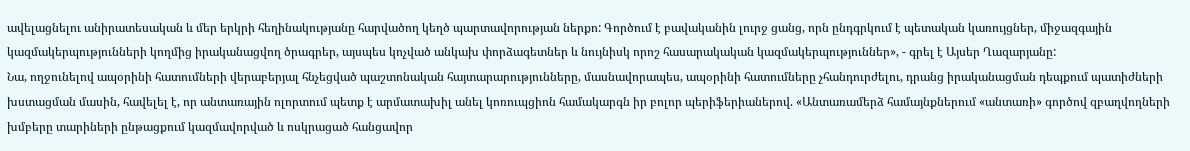ավելացնելու անիրատեսական և մեր երկրի հեղինակությանը հարվածող կեղծ պարտավորության ներքո: Գործում է բավականին լուրջ ցանց, որն ընդգրկում է պետական կառույցներ, միջազգային կազմակերպությունների կողմից իրականացվող ծրագրեր, այսպես կոչված անկախ փորձագետներ և նույնիսկ որոշ հասարակական կազմակերպություններ», - գրել է Այսեր Ղազարյանը:
Նա, ողջունելով ապօրինի հատումների վերաբերյալ հնչեցված պաշտոնական հայտարարությունները, մասնավորապես, ապօրինի հատումները չհանդուրժելու, դրանց իրականացման դեպքում պատիժների խստացման մասին, հավելել է, որ անտառային ոլորտում պետք է արմատախիլ անել կոռուպցիոն համակարգն իր բոլոր պերիֆերիաներով. «Անտառամերձ համայնքներում «անտառի» գործով զբաղվողների խմբերը տարիների ընթացքում կազմավորված և ոսկրացած հանցավոր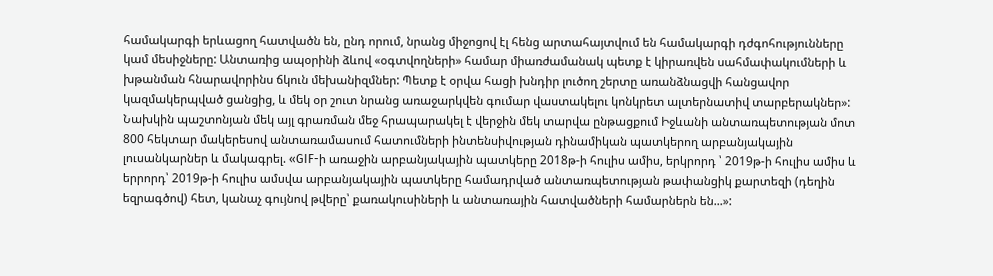համակարգի երևացող հատվածն են, ընդ որում, նրանց միջոցով էլ հենց արտահայտվում են համակարգի դժգոհությունները կամ մեսիջները: Անտառից ապօրինի ձևով «օգտվողների» համար միառժամանակ պետք է կիրառվեն սահմափակումների և խթանման հնարավորինս ճկուն մեխանիզմներ: Պետք է օրվա հացի խնդիր լուծող շերտը առանձնացվի հանցավոր կազմակերպված ցանցից, և մեկ օր շուտ նրանց առաջարկվեն գումար վաստակելու կոնկրետ ալտերնատիվ տարբերակներ»:
Նախկին պաշտոնյան մեկ այլ գրառման մեջ հրապարակել է վերջին մեկ տարվա ընթացքում Իջևանի անտառպետության մոտ 800 հեկտար մակերեսով անտառամասում հատումների ինտենսիվության դինամիկան պատկերող արբանյակային լուսանկարներ և մակագրել. «GIF-ի առաջին արբանյակային պատկերը 2018թ-ի հուլիս ամիս, երկրորդ ՝ 2019թ-ի հուլիս ամիս և երրորդ՝ 2019թ-ի հուլիս ամսվա արբանյակային պատկերը համադրված անտառպետության թափանցիկ քարտեզի (դեղին եզրագծով) հետ, կանաչ գույնով թվերը՝ քառակուսիների և անտառային հատվածների համարներն են...»: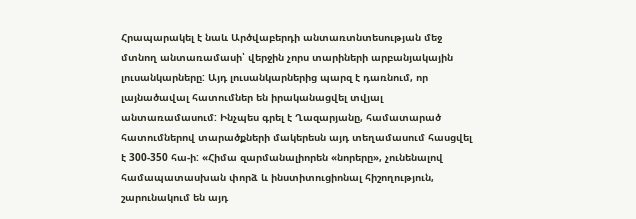Հրապարակել է նաև Արծվաբերդի անտառտնտեսության մեջ մտնող անտառամասի՝ վերջին չորս տարիների արբանյակային լուսանկարները: Այդ լուսանկարներից պարզ է դառնում, որ լայնածավալ հատումներ են իրականացվել տվյալ անտառամասում: Ինչպես գրել է Ղազարյանը, համատարած հատումներով տարածքների մակերեսն այդ տեղամասում հասցվել է 300-350 հա-ի: «Հիմա զարմանալիորեն «նորերը», չունենալով համապատասխան փորձ և ինստիտուցիոնալ հիշողություն, շարունակում են այդ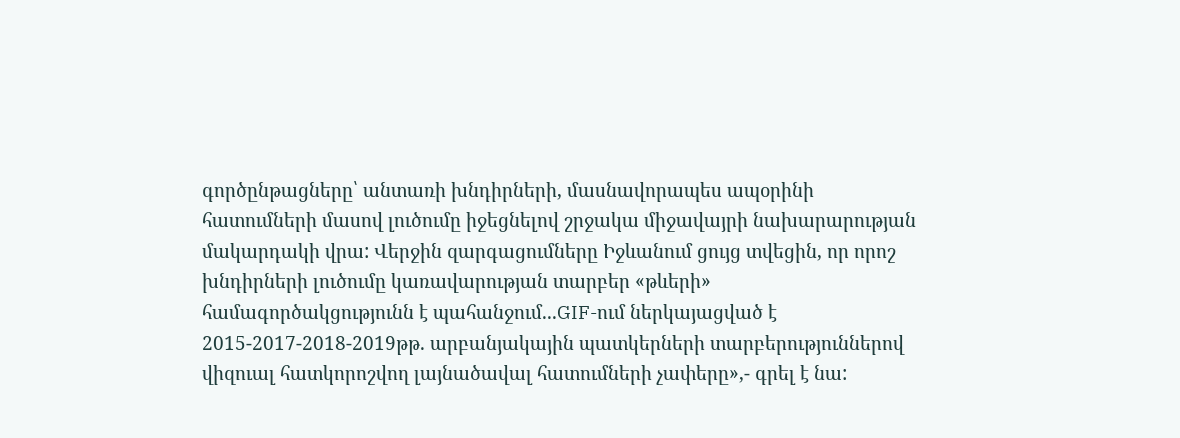գործընթացները՝ անտառի խնդիրների, մասնավորապես ապօրինի հատումների մասով լուծումը իջեցնելով շրջակա միջավայրի նախարարության մակարդակի վրա: Վերջին զարգացումները Իջևանում ցույց տվեցին, որ որոշ խնդիրների լուծումը կառավարության տարբեր «թևերի» համագործակցությունն է պահանջում...GIF-ում ներկայացված է 2015-2017-2018-2019թթ. արբանյակային պատկերների տարբերություններով վիզուալ հատկորոշվող լայնածավալ հատումների չափերը»,- գրել է նա: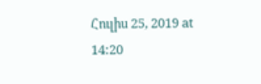Հուլիս 25, 2019 at 14:20